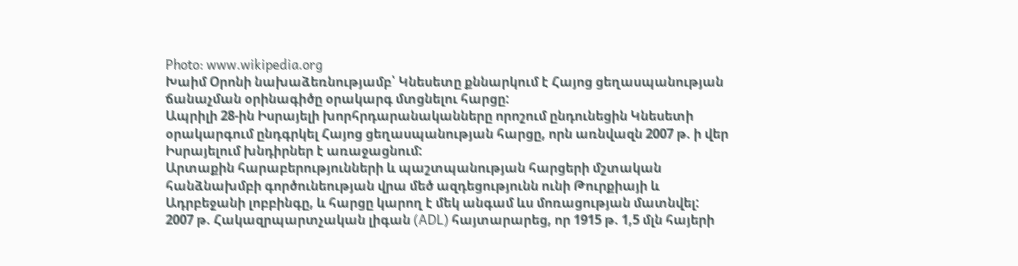Photo: www.wikipedia.org
Խաիմ Օրոնի նախաձեռնությամբ՝ Կնեսետը քննարկում է Հայոց ցեղասպանության ճանաչման օրինագիծը օրակարգ մտցնելու հարցը:
Ապրիլի 28-ին Իսրայելի խորհրդարանականները որոշում ընդունեցին Կնեսետի օրակարգում ընդգրկել Հայոց ցեղասպանության հարցը, որն առնվազն 2007 թ. ի վեր Իսրայելում խնդիրներ է առաջացնում:
Արտաքին հարաբերությունների և պաշտպանության հարցերի մշտական հանձնախմբի գործունեության վրա մեծ ազդեցությունն ունի Թուրքիայի և Ադրբեջանի լոբբինգը, և հարցը կարող է մեկ անգամ ևս մոռացության մատնվել:
2007 թ. Հակազրպարտչական լիգան (ADL) հայտարարեց, որ 1915 թ. 1,5 մլն հայերի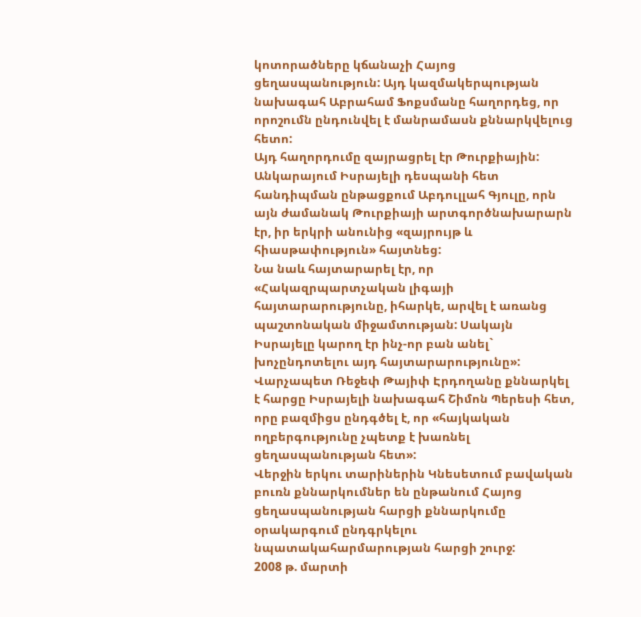կոտորածները կճանաչի Հայոց ցեղասպանություն: Այդ կազմակերպության նախագահ Աբրահամ Ֆոքսմանը հաղորդեց, որ որոշումն ընդունվել է մանրամասն քննարկվելուց հետո:
Այդ հաղորդումը զայրացրել էր Թուրքիային: Անկարայում Իսրայելի դեսպանի հետ հանդիպման ընթացքում Աբդուլլահ Գյուլը, որն այն ժամանակ Թուրքիայի արտգործնախարարն էր, իր երկրի անունից «զայրույթ և հիասթափություն» հայտնեց:
Նա նաև հայտարարել էր, որ «Հակազրպարտչական լիգայի հայտարարությունը, իհարկե, արվել է առանց պաշտոնական միջամտության: Սակայն Իսրայելը կարող էր ինչ-որ բան անել` խոչընդոտելու այդ հայտարարությունը»:
Վարչապետ Ռեջեփ Թայիփ Էրդողանը քննարկել է հարցը Իսրայելի նախագահ Շիմոն Պերեսի հետ, որը բազմիցս ընդգծել է, որ «հայկական ողբերգությունը չպետք է խառնել ցեղասպանության հետ»:
Վերջին երկու տարիներին Կնեսետում բավական բուռն քննարկումներ են ընթանում Հայոց ցեղասպանության հարցի քննարկումը օրակարգում ընդգրկելու նպատակահարմարության հարցի շուրջ:
2008 թ. մարտի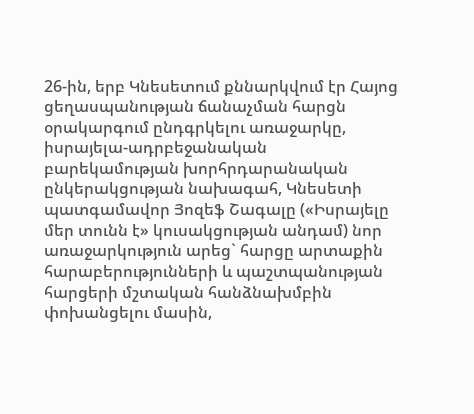26-ին, երբ Կնեսետում քննարկվում էր Հայոց ցեղասպանության ճանաչման հարցն օրակարգում ընդգրկելու առաջարկը, իսրայելա-ադրբեջանական բարեկամության խորհրդարանական ընկերակցության նախագահ, Կնեսետի պատգամավոր Յոզեֆ Շագալը («Իսրայելը մեր տունն է» կուսակցության անդամ) նոր առաջարկություն արեց` հարցը արտաքին հարաբերությունների և պաշտպանության հարցերի մշտական հանձնախմբին փոխանցելու մասին,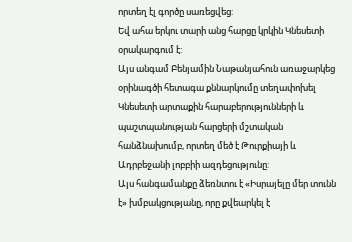որտեղ էլ գործը սառեցվեց:
Եվ ահա երկու տարի անց հարցը կրկին Կնեսետի օրակարգում է:
Այս անգամ Բենյամին Նաթանյահուն առաջարկեց օրինագծի հետագա քննարկումը տեղափոխել Կնեսետի արտաքին հարաբերությունների և պաշտպանության հարցերի մշտական հանձնախումբ, որտեղ մեծ է Թուրքիայի և Ադրբեջանի լոբբիի ազդեցությունը:
Այս հանգամանքը ձեռնտու է «Իսրայելը մեր տունն է» խմբակցությանը, որը քվեարկել է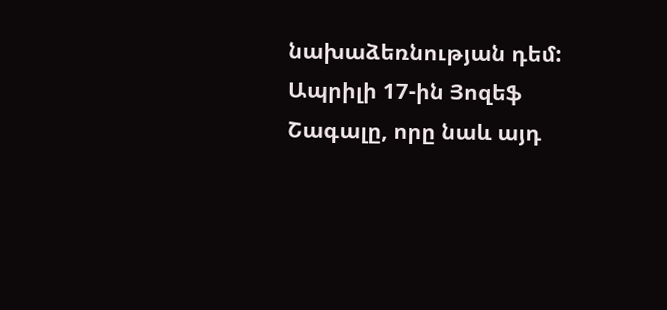նախաձեռնության դեմ:
Ապրիլի 17-ին Յոզեֆ Շագալը, որը նաև այդ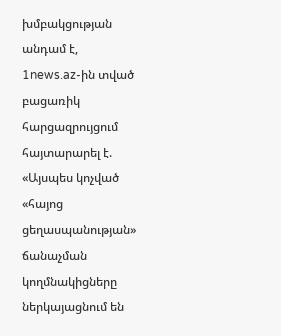խմբակցության անդամ է, 1news.az-ին տված բացառիկ հարցազրույցում հայտարարել է. «Այսպես կոչված «հայոց ցեղասպանության» ճանաչման կողմնակիցները ներկայացնում են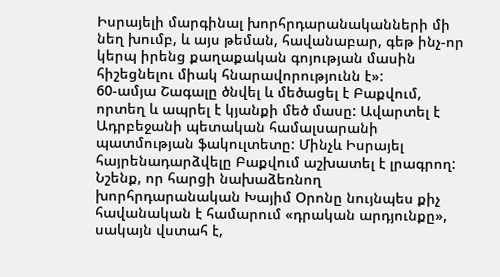Իսրայելի մարգինալ խորհրդարանականների մի նեղ խումբ, և այս թեման, հավանաբար, գեթ ինչ-որ կերպ իրենց քաղաքական գոյության մասին հիշեցնելու միակ հնարավորությունն է»:
60-ամյա Շագալը ծնվել և մեծացել է Բաքվում, որտեղ և ապրել է կյանքի մեծ մասը: Ավարտել է Ադրբեջանի պետական համալսարանի պատմության ֆակուլտետը: Մինչև Իսրայել հայրենադարձվելը Բաքվում աշխատել է լրագրող:
Նշենք, որ հարցի նախաձեռնող խորհրդարանական Խայիմ Օրոնը նույնպես քիչ հավանական է համարում «դրական արդյունքը», սակայն վստահ է,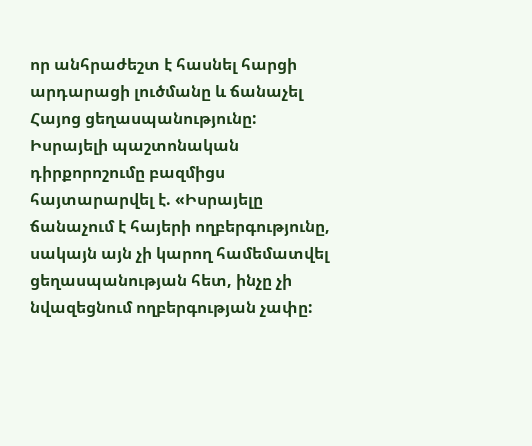որ անհրաժեշտ է հասնել հարցի արդարացի լուծմանը և ճանաչել Հայոց ցեղասպանությունը:
Իսրայելի պաշտոնական դիրքորոշումը բազմիցս հայտարարվել է. «Իսրայելը ճանաչում է հայերի ողբերգությունը, սակայն այն չի կարող համեմատվել ցեղասպանության հետ, ինչը չի նվազեցնում ողբերգության չափը: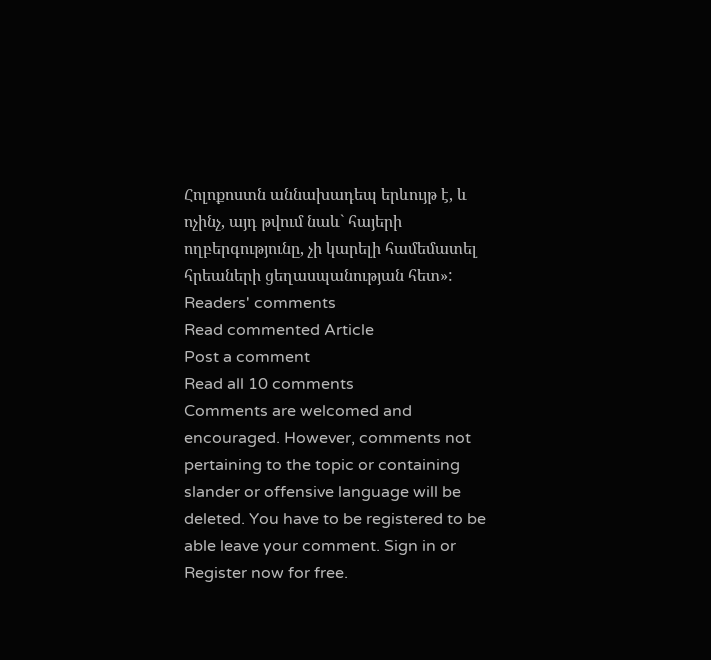Հոլոքոստն աննախադեպ երևույթ է, և ոչինչ, այդ թվում նաև` հայերի ողբերգությունը, չի կարելի համեմատել հրեաների ցեղասպանության հետ»:
Readers' comments
Read commented Article
Post a comment
Read all 10 comments
Comments are welcomed and encouraged. However, comments not pertaining to the topic or containing slander or offensive language will be deleted. You have to be registered to be able leave your comment. Sign in or Register now for free.